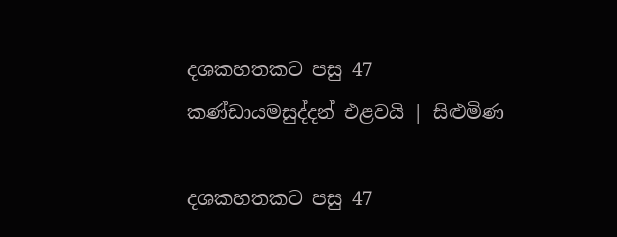දශකහතකට පසු 47 කණ්ඩායමසුද්දන් එළවයි | සිළුමිණ

දශකහතකට පසු 47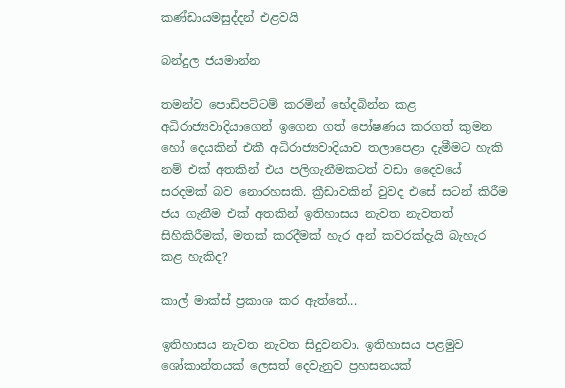කණ්ඩායමසුද්දන් එළවයි

බන්දුල ජයමාන්න

තමන්ව පොඩිපට්ටම් කරමින් භේදබින්න කළ අධිරාජ්‍යවාදියාගෙන් ඉගෙන ගත් පෝෂණය කරගත් කුමන හෝ දෙයකින් එකී අධිරාජ්‍යවාදියාව තලාපෙළා දැමීමට හැකි නම් එක් අතකින් එය පලිගැනීමකටත් වඩා දෛවයේ සරදමක් බව නොරහසකි. ක්‍රීඩාවකින් වුවද එසේ සටන් කිරීම ජය ගැනීම එක් අතකින් ඉතිහාසය නැවත නැවතත් සිහිකිරීමක්, මතක් කරදීමක් හැර අන් කවරක්දැයි බැහැර කළ හැකිද?

කාල් මාක්ස් ප්‍රකාශ කර ඇත්තේ...

ඉතිහාසය නැවත නැවත සිදුවනවා. ඉතිහාසය පළමුව ශෝකාන්තයක් ලෙසත් දෙවැනුව ප්‍රහසනයක්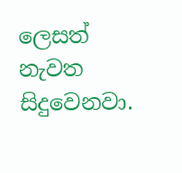ලෙසත් නැවත සිදුවෙනවා.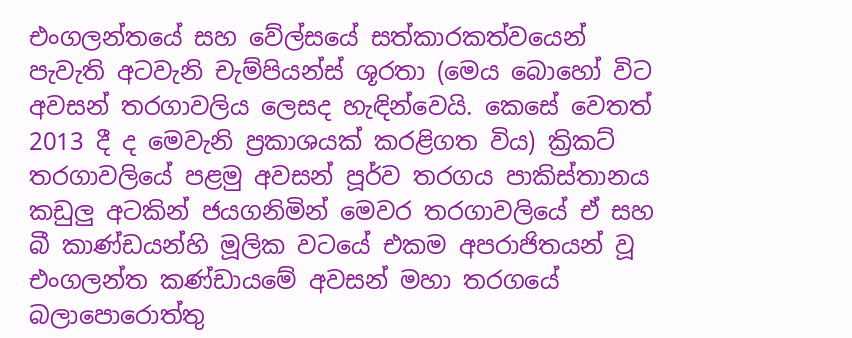එංගලන්තයේ සහ වේල්සයේ සත්කාරකත්වයෙන් පැවැති අටවැනි චැම්පියන්ස් ශූරතා (මෙය බොහෝ විට අවසන් තරගාවලිය ලෙසද හැඳින්වෙයි. කෙසේ වෙතත් 2013 දී ද මෙවැනි ප්‍රකාශයක් කරළිගත විය) ක්‍රිකට් තරගාවලියේ පළමු අවසන් පූර්ව තරගය පාකිස්තානය කඩුලු අටකින් ජයගනිමින් මෙවර තරගාවලියේ ඒ සහ බී කාණ්ඩයන්හි මූලික වටයේ එකම අපරාජිතයන් වූ එංගලන්ත කණ්ඩායමේ අවසන් මහා තරගයේ බලාපොරොත්තු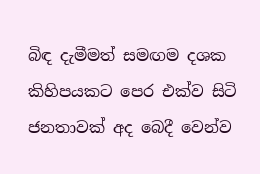බිඳ දැමීමත් සමඟම දශක කිහිපයකට පෙර එක්ව සිටි ජනතාවක් අද බෙදී වෙන්ව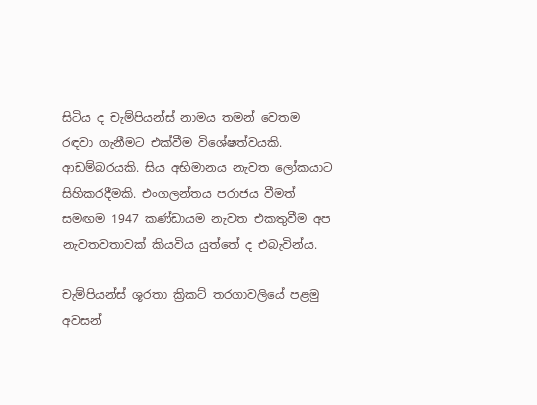සිටිය ද චැම්පියන්ස් නාමය තමන් වෙතම රඳවා ගැනීමට එක්වීම විශේෂත්වයකි. ආඩම්බරයකි. සිය අභිමානය නැවත ලෝකයාට සිහිකරදීමකි. එංගලන්තය පරාජය වීමත් සමඟම 1947 කණ්ඩායම නැවත එකතුවීම අප නැවතවතාවක් කියවිය යුත්තේ ද එබැවින්ය.

චැම්පියන්ස් ශූරතා ක්‍රිකට් තරගාවලියේ පළමු අවසන්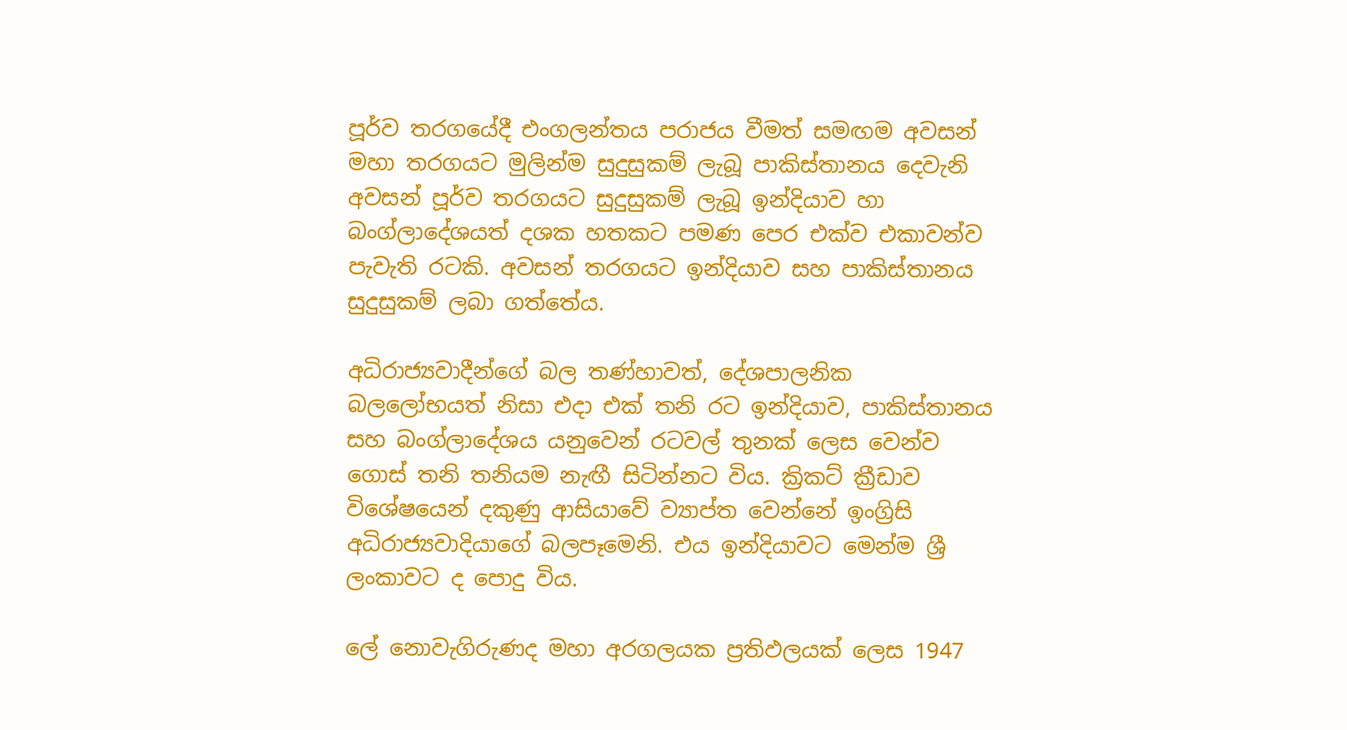පූර්ව තරගයේදී එංගලන්තය පරාජය වීමත් සමඟම අවසන් මහා තරගයට මුලින්ම සුදුසුකම් ලැබූ පාකිස්තානය දෙවැනි අවසන් පූර්ව තරගයට සුදුසුකම් ලැබූ ඉන්දියාව හා බංග්ලාදේශයත් දශක හතකට පමණ පෙර එක්ව එකාවන්ව පැවැති රටකි. අවසන් තරගයට ඉන්දියාව සහ පාකිස්තානය සුදුසුකම් ලබා ගත්තේය.

අධිරාජ්‍යවාදීන්ගේ බල තණ්හාවත්, දේශපාලනික බලලෝභයත් නිසා එදා එක් තනි රට ඉන්දියාව, පාකිස්තානය සහ බංග්ලාදේශය යනුවෙන් රටවල් තුනක් ලෙස වෙන්ව ගොස් තනි තනියම නැඟී සිටින්නට විය. ක්‍රිකට් ක්‍රීඩාව විශේෂයෙන් දකුණු ආසියාවේ ව්‍යාප්ත වෙන්නේ ඉංග්‍රිසි අධිරාජ්‍යවාදියාගේ බලපෑමෙනි. එය ඉන්දියාවට මෙන්ම ශ්‍රී ලංකාවට ද පොදු විය.

ලේ නොවැගිරුණද මහා අරගලයක ප්‍රතිඵලයක් ලෙස 1947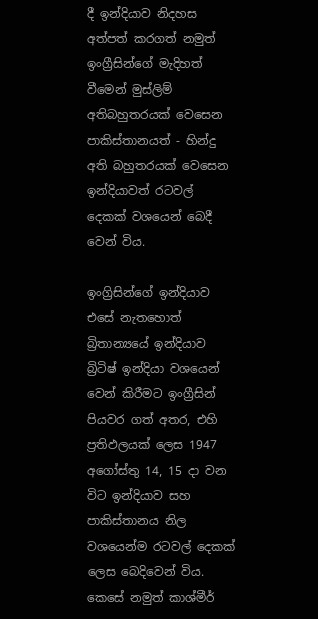දී ඉන්දියාව නිදහස අත්පත් කරගත් නමුත් ඉංග්‍රීසින්ගේ මැදිහත් වීමෙන් මුස්ලිම් අතිබහුතරයක් වෙසෙන පාකිස්තානයත් - හින්දු අති බහුතරයක් වෙසෙන ඉන්දියාවත් රටවල් දෙකක් වශයෙන් බෙදී වෙන් විය.

ඉංග්‍රිසින්ගේ ඉන්දියාව එසේ නැතහොත් බ්‍රිතාන්‍යයේ ඉන්දියාව බ්‍රිටිෂ් ඉන්දියා වශයෙන් වෙන් කිරීමට ඉංග්‍රීසින් පියවර ගත් අතර, එහි ප්‍රතිඵලයක් ලෙස 1947 අගෝස්තු 14, 15 දා වන විට ඉන්දියාව සහ පාකිස්තානය නිල වශයෙන්ම රටවල් දෙකක් ලෙස බෙදිවෙන් විය. කෙසේ නමුත් කාශ්මීර්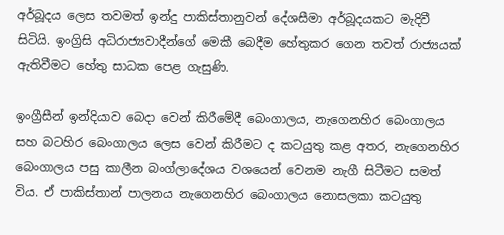අර්බූදය ලෙස තවමත් ඉන්දු පාකිස්තානුවන් දේශසීමා අර්බූදයකට මැදිවී සිටියි. ඉංග්‍රිසි අධිරාජ්‍යවාදීන්ගේ මෙකී බෙදීම හේතුකර ගෙන තවත් රාජ්‍යයක් ඇතිවීමට හේතු සාධක පෙළ ගැසුණි.

ඉංග්‍රීසීන් ඉන්දියාව බෙදා වෙන් කිරීමේදී බෙංගාලය, නැගෙනහිර බෙංගාලය සහ බටහිර බෙංගාලය ලෙස වෙන් කිරීමට ද කටයුතු කළ අතර, නැගෙනහිර බෙංගාලය පසු කාලීන බංග්ලාදේශය වශයෙන් වෙනම නැගී සිටීමට සමත් විය. ඒ පාකිස්තාන් පාලනය නැගෙනහිර බෙංගාලය නොසලකා කටයුතු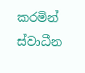කරමින් ස්වාධීන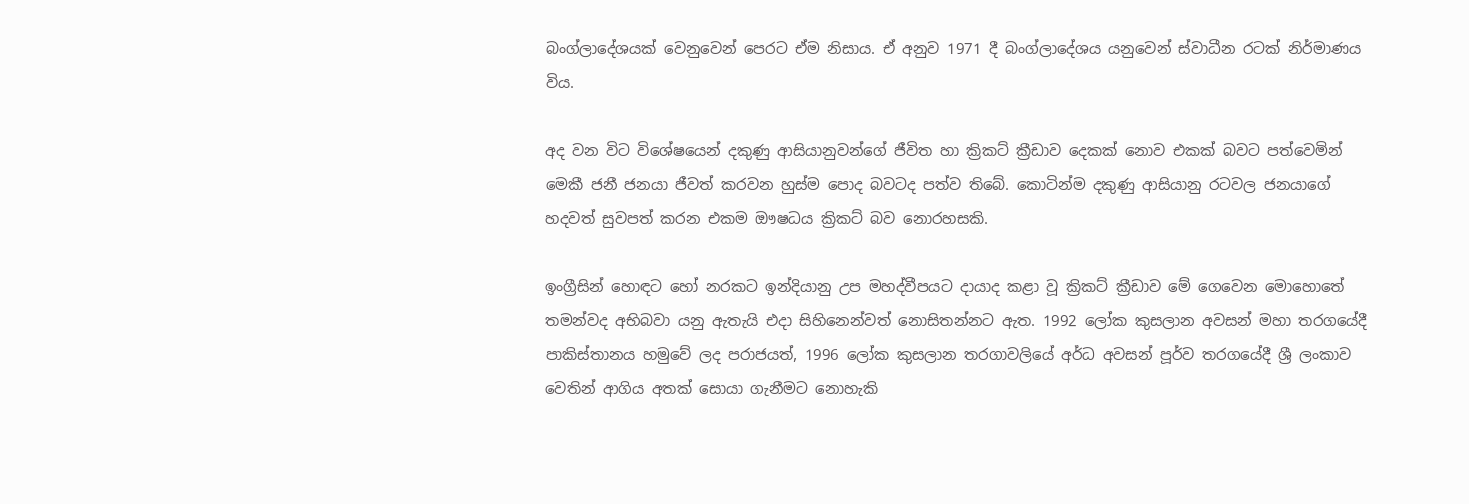බංග්ලාදේශයක් වෙනුවෙන් පෙරට ඒම නිසාය. ඒ අනුව 1971 දී බංග්ලාදේශය යනුවෙන් ස්වාධීන රටක් නිර්මාණය විය.

අද වන විට විශේෂයෙන් දකුණු ආසියානුවන්ගේ ජීවිත හා ක්‍රිකට් ක්‍රීඩාව දෙකක් නොව එකක් බවට පත්වෙමින් මෙකී ජනී ජනයා ජීවත් කරවන හුස්ම පොද බවටද පත්ව තිබේ. කොටින්ම දකුණු ආසියානු රටවල ජනයාගේ හදවත් සුවපත් කරන එකම ඖෂධය ක්‍රිකට් බව නොරහසකි.

ඉංග්‍රීසින් හොඳට හෝ නරකට ඉන්දියානු උප මහද්වීපයට දායාද කළා වූ ක්‍රිකට් ක්‍රීඩාව මේ ගෙවෙන මොහොතේ තමන්වද අභිබවා යනු ඇතැයි එදා සිහිනෙන්වත් නොසිතන්නට ඇත. 1992 ලෝක කුසලාන අවසන් මහා තරගයේදී පාකිස්තානය හමුවේ ලද පරාජයත්, 1996 ලෝක කුසලාන තරගාවලියේ අර්ධ අවසන් පූර්ව තරගයේදී ශ්‍රී ලංකාව වෙතින් ආගිය අතක් සොයා ගැනීමට නොහැකි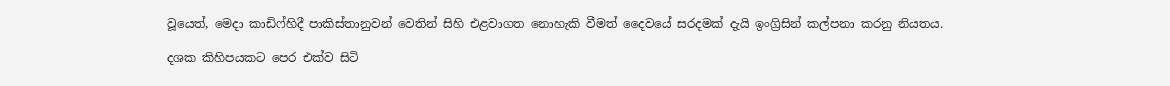වූයෙත්, මෙදා කාඩිෆ්හිදී පාකිස්තානුවන් වෙතින් සිහි එළවාගත නොහැකි වීමත් දෛවයේ සරදමක් දැයි ඉංග්‍රිසින් කල්පනා කරනු නියතය.

දශක කිහිපයකට පෙර එක්ව සිටි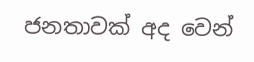ජනතාවක් අද වෙන්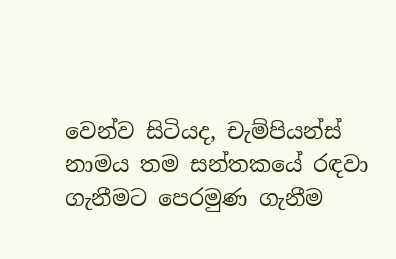වෙන්ව සිටියද, චැම්පියන්ස් නාමය තම සන්තකයේ රඳවා ගැනීමට පෙරමුණ ගැනීම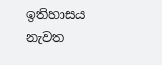ඉතිහාසය නැවත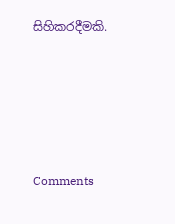සිහිකරදීමකි.






Comments